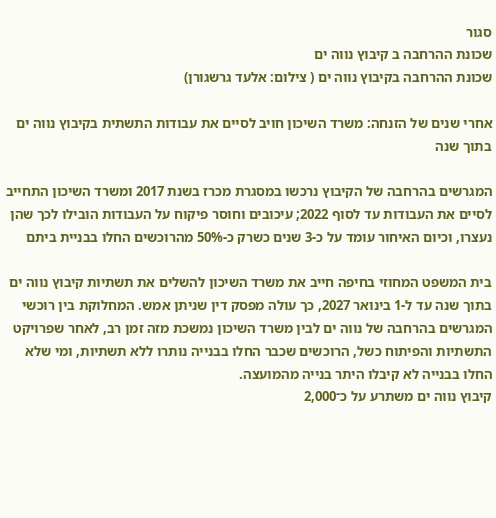סגור
שכונת ההרחבה ב קיבוץ נווה ים
שכונת ההרחבה בקיבוץ נווה ים ( צילום: אלעד גרשגורן)

אחרי שנים של הזנחה: משרד השיכון חויב לסיים את עבודות התשתית בקיבוץ נווה ים בתוך שנה

המגרשים בהרחבה של הקיבוץ נרכשו במסגרת מכרז בשנת 2017 ומשרד השיכון התחייב לסיים את העבודות עד לסוף 2022; עיכובים וחוסר פיקוח על העבודות הובילו לכך שהן נעצרו, וכיום האיחור עומד על כ-3 שנים כשרק כ-50% מהרוכשים החלו בבניית ביתם

בית המשפט המחוזי בחיפה חייב את משרד השיכון להשלים את תשתיות קיבוץ נווה ים בתוך שנה עד ל-1 בינואר 2027, כך עולה מפסק דין שניתן אמש. המחלוקת בין רוכשי המגרשים בהרחבה של נווה ים לבין משרד השיכון נמשכת מזה זמן רב, לאחר שפרויקט התשתיות והפיתוח כשל, הרוכשים שכבר החלו בבנייה נותרו ללא תשתיות, ומי שלא החלו בבנייה לא קיבלו היתר בנייה מהמועצה.
קיבוץ נווה ים משתרע על כ־2,000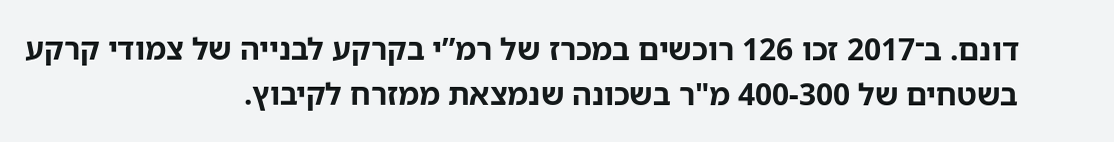דונם. ב־2017 זכו 126 רוכשים במכרז של רמ”י בקרקע לבנייה של צמודי קרקע בשטחים של 400-300 מ"ר בשכונה שנמצאת ממזרח לקיבוץ.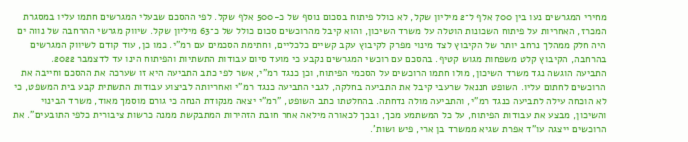מחירי המגרשים נעו בין 700 אלף ל־2 מיליון שקל, לא כולל פיתוח בסכום נוסף של כ-500 אלף שקל. לפי ההסכם שבעלי המגרשים חתמו עליו במסגרת המכרז, האחריות על פיתוח השכונות הוטלה על משרד השיכון, והוא קיבל מהרוכשים סכום כולל של כ־63 מיליון שקל. שיווק מגרשי ההרחבה של נווה ים היה חלק ממהלך נרחב יותר של הקיבוץ לצד מינוי מפרק לקיבוץ עקב קשיים כלכליים, וחתימת הסכמים עם רמ"י. כמו כן, עוד קודם לשיווק המגרשים בהרחבה, הקיבוץ קלט משפחות מגוש קטיף. בהסכם עם רוכשי המגרשים נקבע כי מועד סיום עבודות התשתיות והפיתוח הינו עד לדצמבר 2022.
התביעה הוגשה נגד משרד השיכון, מולו חתמו הרוכשים על הסכמי הפיתוח, וכן כנגד רמ"י, אשר לפי כתב התביעה היא זו שערכה את ההסכם וחייבה את הרוכשים לחתום עליו. השופט חננאל שרעבי קיבל את התביעה בחלקה, לגבי התביעה כנגד רמ"י ואחריותה לביצוע עבודות התשתית קבע בית המשפט, כי לא הוכחה עילה לתביעה כנגד רמ"י, והתביעה מולה נדחתה. בהחלטתו כתב השופט, "רמ"י יצאה מנקודת הנחה כי גורם מוסמך מאוד, משרד הבינוי והשיכון, מבצע את עבודות הפיתוח, על כל המשתמע מכך, ובכך לכאורה מילאה אחר חובת הזהירות המתבקשת ממנה כרשות ציבורית כלפי התובעים". את הרוכשים ייצגה עו"ד אפרת שגיא ממשרד בן ארי, פיש ושות'.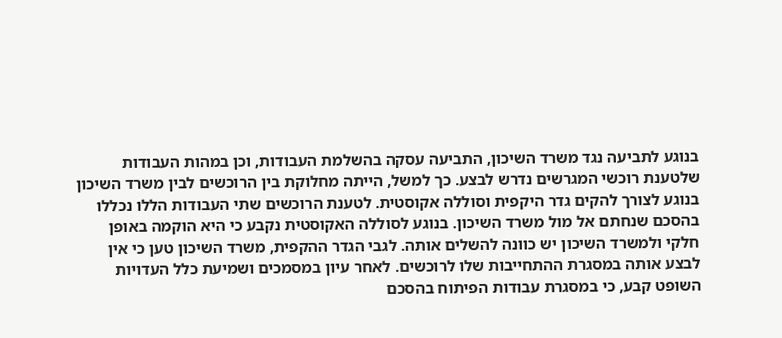בנוגע לתביעה נגד משרד השיכון, התביעה עסקה בהשלמת העבודות, וכן במהות העבודות שלטענת רוכשי המגרשים נדרש לבצע. כך למשל, הייתה מחלוקת בין הרוכשים לבין משרד השיכון בנוגע לצורך להקים גדר היקפית וסוללה אקוסטית. לטענת הרוכשים שתי העבודות הללו נכללו בהסכם שנחתם אל מול משרד השיכון. בנוגע לסוללה האקוסטית נקבע כי היא הוקמה באופן חלקי ולמשרד השיכון יש כוונה להשלים אותה. לגבי הגדר ההקפית, משרד השיכון טען כי אין לבצע אותה במסגרת ההתחייבות שלו לרוכשים. לאחר עיון במסמכים ושמיעת כלל העדויות השופט קבע, כי במסגרת עבודות הפיתוח בהסכם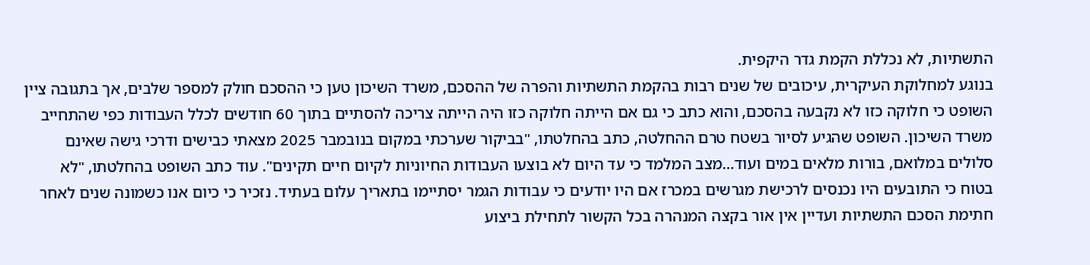התשתיות, לא נכללת הקמת גדר היקפית.
בנוגע למחלוקת העיקרית, עיכובים של שנים רבות בהקמת התשתיות והפרה של ההסכם, משרד השיכון טען כי ההסכם חולק למספר שלבים, אך בתגובה ציין השופט כי חלוקה כזו לא נקבעה בהסכם, והוא כתב כי גם אם הייתה חלוקה כזו היה הייתה צריכה להסתיים בתוך 60 חודשים לכלל העבודות כפי שהתחייב משרד השיכון. השופט שהגיע לסיור בשטח טרם ההחלטה, כתב בהחלטתו, "בביקור שערכתי במקום בנובמבר 2025 מצאתי כבישים ודרכי גישה שאינם סלולים במלואם, בורות מלאים במים ועוד...מצב המלמד כי עד היום לא בוצעו העבודות החיוניות לקיום חיים תקינים". עוד כתב השופט בהחלטתו, "לא בטוח כי התובעים היו נכנסים לרכישת מגרשים במכרז אם היו יודעים כי עבודות הגמר יסתיימו בתאריך עלום בעתיד. נזכיר כי כיום אנו כשמונה שנים לאחר חתימת הסכם התשתיות ועדיין אין אור בקצה המנהרה בכל הקשור לתחילת ביצוע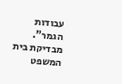עבודות הגמר".
מבדיקת בית המשפט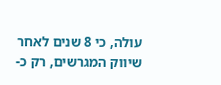עולה, כי 8 שנים לאחר שיווק המגרשים, רק כ-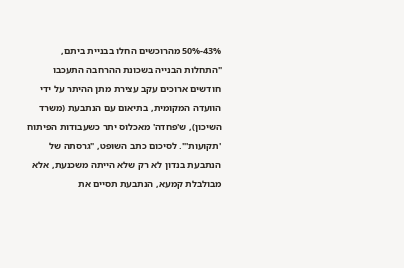43%-50% מהרוכשים החלו בבניית ביתם, "התחלות הבנייה בשכונת ההרחבה התעכבו חודשים ארוכים עקב עצירת מתן ההיתר על ידי הוועדה המקומית, בתיאום עם הנתבעת (משרד השיכון), ש'פחדה' מאכלוס יתר כשעבודות הפיתוח 'תקועות'". לסיכום כתב השופט, "גרסתה של הנתבעת בנדון לא רק שלא הייתה משכנעת, אלא מבולבלת קמעא, הנתבעת תסיים את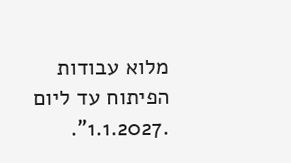מלוא עבודות הפיתוח עד ליום .1.1.2027".